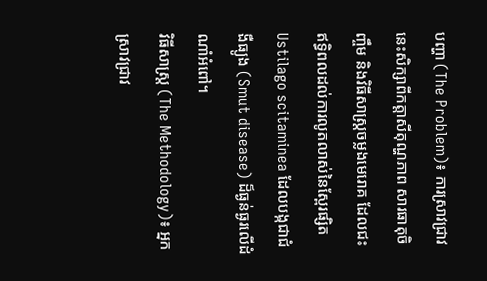បញ្ហា (The Problem)៖ ការស្រាវជ្រាវនេះសិក្សាពីកត្តាសីតុណ្ហភាព សារធាតុចិញ្ចឹម និងវិធីសាស្ត្រចម្លងមេរោគ ដែលជះឥទ្ធិពលដល់ការលូតលាស់នៃស្ពែរផ្សិត Ustilago scitaminea ដែលបង្កជាជំងឺធ្យូង (Smut disease) ដ៏ធ្ងន់ធ្ងរលើដំណាំអំពៅ។
វិធីសាស្ត្រ (The Methodology)៖ អ្នកស្រាវជ្រាវ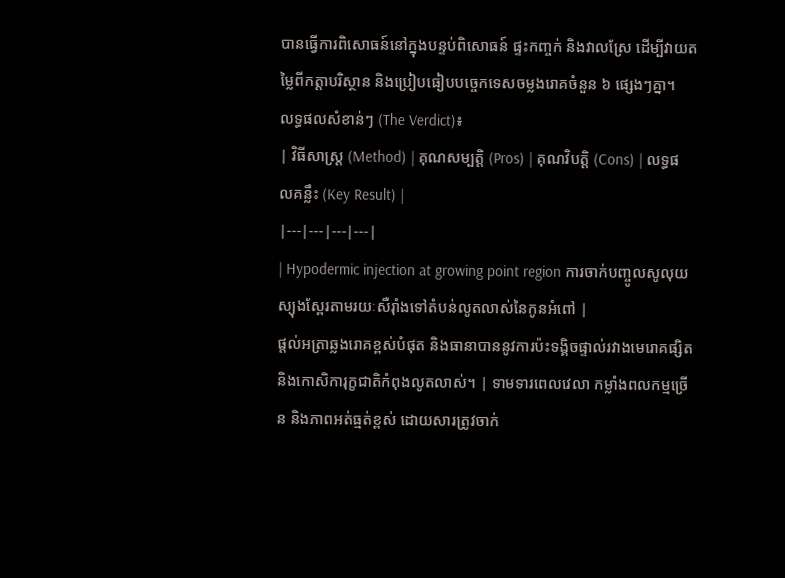បានធ្វើការពិសោធន៍នៅក្នុងបន្ទប់ពិសោធន៍ ផ្ទះកញ្ចក់ និងវាលស្រែ ដើម្បីវាយតម្លៃពីកត្តាបរិស្ថាន និងប្រៀបធៀបបច្ចេកទេសចម្លងរោគចំនួន ៦ ផ្សេងៗគ្នា។
លទ្ធផលសំខាន់ៗ (The Verdict)៖
| វិធីសាស្ត្រ (Method) | គុណសម្បត្តិ (Pros) | គុណវិបត្តិ (Cons) | លទ្ធផលគន្លឹះ (Key Result) |
|---|---|---|---|
| Hypodermic injection at growing point region ការចាក់បញ្ចូលសូលុយស្យុងស្ពែរតាមរយៈសឺរ៉ាំងទៅតំបន់លូតលាស់នៃកូនអំពៅ |
ផ្តល់អត្រាឆ្លងរោគខ្ពស់បំផុត និងធានាបាននូវការប៉ះទង្គិចផ្ទាល់រវាងមេរោគផ្សិតនិងកោសិការុក្ខជាតិកំពុងលូតលាស់។ | ទាមទារពេលវេលា កម្លាំងពលកម្មច្រើន និងភាពអត់ធ្មត់ខ្ពស់ ដោយសារត្រូវចាក់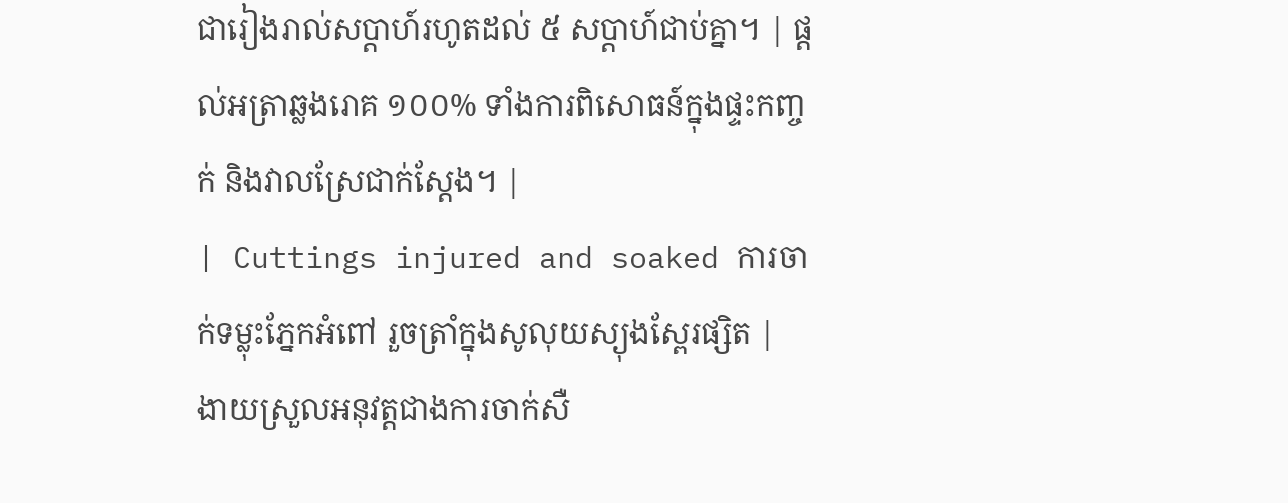ជារៀងរាល់សប្តាហ៍រហូតដល់ ៥ សប្តាហ៍ជាប់គ្នា។ | ផ្តល់អត្រាឆ្លងរោគ ១០០% ទាំងការពិសោធន៍ក្នុងផ្ទះកញ្ចក់ និងវាលស្រែជាក់ស្តែង។ |
| Cuttings injured and soaked ការចាក់ទម្លុះភ្នែកអំពៅ រួចត្រាំក្នុងសូលុយស្យុងស្ពែរផ្សិត |
ងាយស្រួលអនុវត្តជាងការចាក់សឺ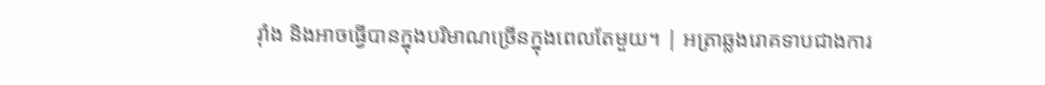រ៉ាំង និងអាចធ្វើបានក្នុងបរិមាណច្រើនក្នុងពេលតែមួយ។ | អត្រាឆ្លងរោគទាបជាងការ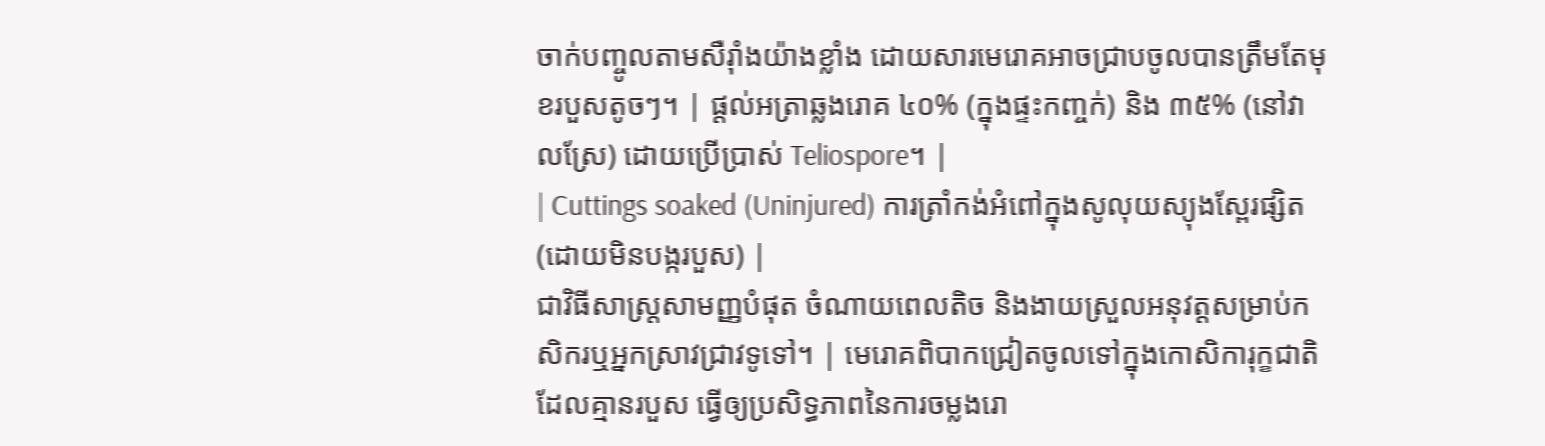ចាក់បញ្ចូលតាមសឺរ៉ាំងយ៉ាងខ្លាំង ដោយសារមេរោគអាចជ្រាបចូលបានត្រឹមតែមុខរបួសតូចៗ។ | ផ្តល់អត្រាឆ្លងរោគ ៤០% (ក្នុងផ្ទះកញ្ចក់) និង ៣៥% (នៅវាលស្រែ) ដោយប្រើប្រាស់ Teliospore។ |
| Cuttings soaked (Uninjured) ការត្រាំកង់អំពៅក្នុងសូលុយស្យុងស្ពែរផ្សិត (ដោយមិនបង្ករបួស) |
ជាវិធីសាស្ត្រសាមញ្ញបំផុត ចំណាយពេលតិច និងងាយស្រួលអនុវត្តសម្រាប់កសិករឬអ្នកស្រាវជ្រាវទូទៅ។ | មេរោគពិបាកជ្រៀតចូលទៅក្នុងកោសិការុក្ខជាតិដែលគ្មានរបួស ធ្វើឲ្យប្រសិទ្ធភាពនៃការចម្លងរោ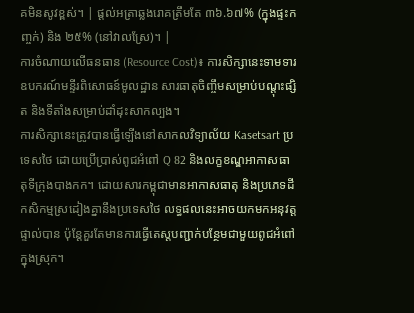គមិនសូវខ្ពស់។ | ផ្តល់អត្រាឆ្លងរោគត្រឹមតែ ៣៦.៦៧% (ក្នុងផ្ទះកញ្ចក់) និង ២៥% (នៅវាលស្រែ)។ |
ការចំណាយលើធនធាន (Resource Cost)៖ ការសិក្សានេះទាមទារឧបករណ៍មន្ទីរពិសោធន៍មូលដ្ឋាន សារធាតុចិញ្ចឹមសម្រាប់បណ្តុះផ្សិត និងទីតាំងសម្រាប់ដាំដុះសាកល្បង។
ការសិក្សានេះត្រូវបានធ្វើឡើងនៅសាកលវិទ្យាល័យ Kasetsart ប្រទេសថៃ ដោយប្រើប្រាស់ពូជអំពៅ Q 82 និងលក្ខខណ្ឌអាកាសធាតុទីក្រុងបាងកក។ ដោយសារកម្ពុជាមានអាកាសធាតុ និងប្រភេទដីកសិកម្មស្រដៀងគ្នានឹងប្រទេសថៃ លទ្ធផលនេះអាចយកមកអនុវត្តផ្ទាល់បាន ប៉ុន្តែគួរតែមានការធ្វើតេស្តបញ្ជាក់បន្ថែមជាមួយពូជអំពៅក្នុងស្រុក។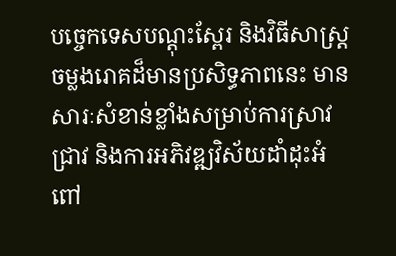បច្ចេកទេសបណ្តុះស្ពែរ និងវិធីសាស្ត្រចម្លងរោគដ៏មានប្រសិទ្ធភាពនេះ មានសារៈសំខាន់ខ្លាំងសម្រាប់ការស្រាវជ្រាវ និងការអភិវឌ្ឍវិស័យដាំដុះអំពៅ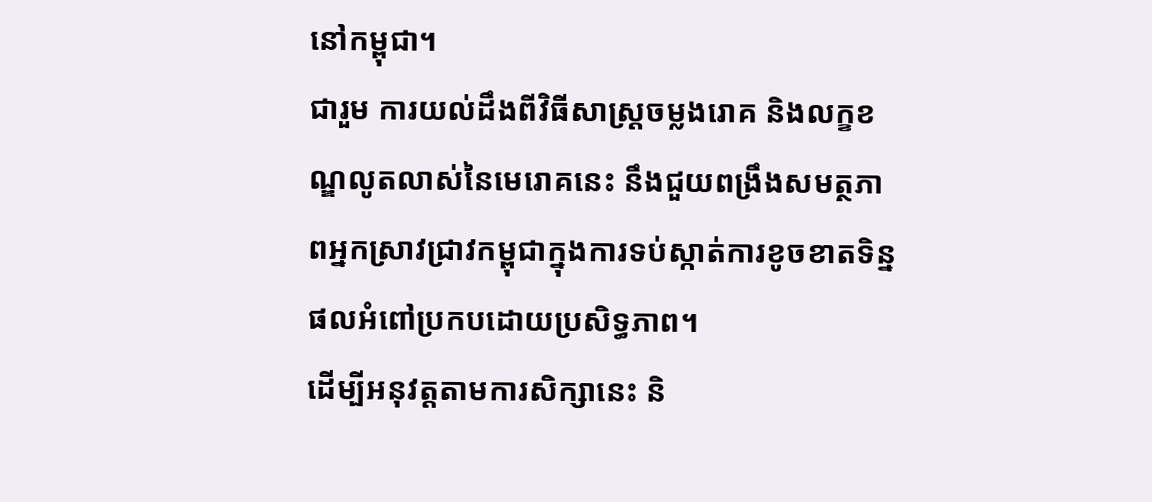នៅកម្ពុជា។
ជារួម ការយល់ដឹងពីវិធីសាស្ត្រចម្លងរោគ និងលក្ខខណ្ឌលូតលាស់នៃមេរោគនេះ នឹងជួយពង្រឹងសមត្ថភាពអ្នកស្រាវជ្រាវកម្ពុជាក្នុងការទប់ស្កាត់ការខូចខាតទិន្នផលអំពៅប្រកបដោយប្រសិទ្ធភាព។
ដើម្បីអនុវត្តតាមការសិក្សានេះ និ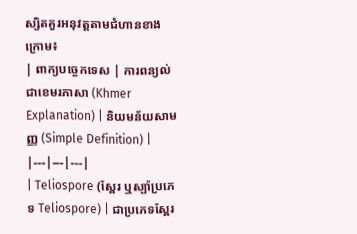ស្សិតគួរអនុវត្តតាមជំហានខាងក្រោម៖
| ពាក្យបច្ចេកទេស | ការពន្យល់ជាខេមរភាសា (Khmer Explanation) | និយមន័យសាមញ្ញ (Simple Definition) |
|---|---|---|
| Teliospore (ស្ពែរ ឬស្ប៉ាប្រភេទ Teliospore) | ជាប្រភេទស្ពែរ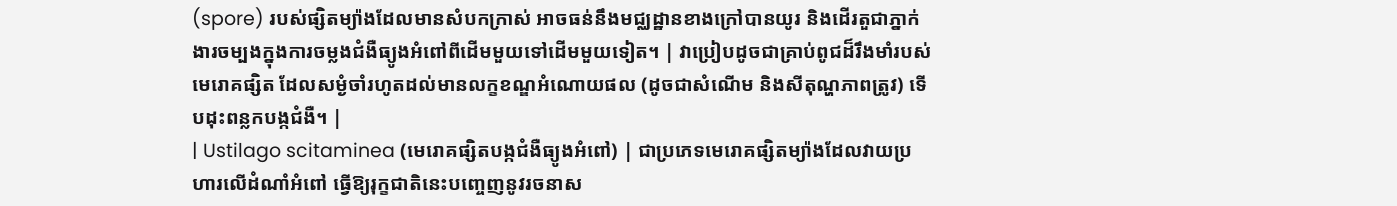(spore) របស់ផ្សិតម្យ៉ាងដែលមានសំបកក្រាស់ អាចធន់នឹងមជ្ឈដ្ឋានខាងក្រៅបានយូរ និងដើរតួជាភ្នាក់ងារចម្បងក្នុងការចម្លងជំងឺធ្យូងអំពៅពីដើមមួយទៅដើមមួយទៀត។ | វាប្រៀបដូចជាគ្រាប់ពូជដ៏រឹងមាំរបស់មេរោគផ្សិត ដែលសម្ងំចាំរហូតដល់មានលក្ខខណ្ឌអំណោយផល (ដូចជាសំណើម និងសីតុណ្ហភាពត្រូវ) ទើបដុះពន្លកបង្កជំងឺ។ |
| Ustilago scitaminea (មេរោគផ្សិតបង្កជំងឺធ្យូងអំពៅ) | ជាប្រភេទមេរោគផ្សិតម្យ៉ាងដែលវាយប្រហារលើដំណាំអំពៅ ធ្វើឱ្យរុក្ខជាតិនេះបញ្ចេញនូវរចនាស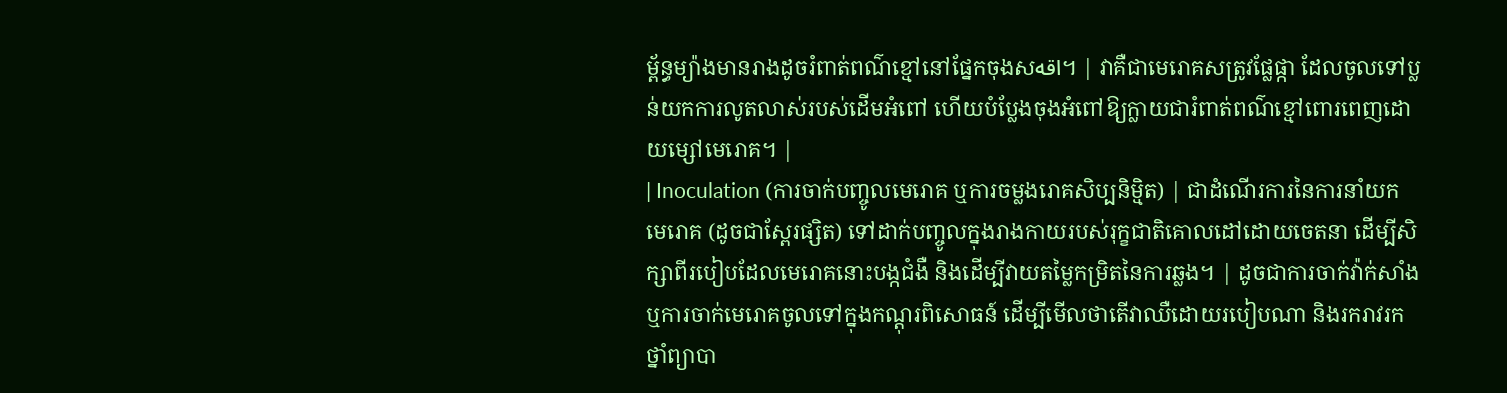ម្ព័ន្ធម្យ៉ាងមានរាងដូចរំពាត់ពណ៌ខ្មៅនៅផ្នែកចុងសاقه។ | វាគឺជាមេរោគសត្រូវផ្លែផ្កា ដែលចូលទៅប្លន់យកការលូតលាស់របស់ដើមអំពៅ ហើយបំប្លែងចុងអំពៅឱ្យក្លាយជារំពាត់ពណ៌ខ្មៅពោរពេញដោយម្សៅមេរោគ។ |
| Inoculation (ការចាក់បញ្ចូលមេរោគ ឬការចម្លងរោគសិប្បនិម្មិត) | ជាដំណើរការនៃការនាំយកមេរោគ (ដូចជាស្ពែរផ្សិត) ទៅដាក់បញ្ចូលក្នុងរាងកាយរបស់រុក្ខជាតិគោលដៅដោយចេតនា ដើម្បីសិក្សាពីរបៀបដែលមេរោគនោះបង្កជំងឺ និងដើម្បីវាយតម្លៃកម្រិតនៃការឆ្លង។ | ដូចជាការចាក់វ៉ាក់សាំង ឬការចាក់មេរោគចូលទៅក្នុងកណ្តុរពិសោធន៍ ដើម្បីមើលថាតើវាឈឺដោយរបៀបណា និងរករាវរកថ្នាំព្យាបា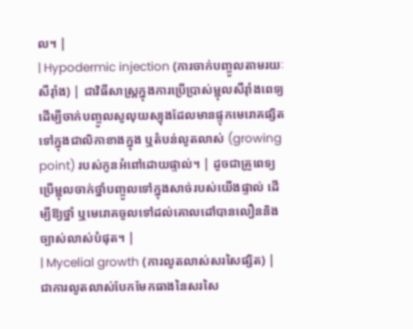ល។ |
| Hypodermic injection (ការចាក់បញ្ចូលតាមរយៈសឺរ៉ាំង) | ជាវិធីសាស្ត្រក្នុងការប្រើប្រាស់ម្ជុលសឺរ៉ាំងពេទ្យ ដើម្បីចាក់បញ្ចូលសូលុយស្យុងដែលមានផ្ទុកមេរោគផ្សិត ទៅក្នុងជាលិកាខាងក្នុង ឬតំបន់លូតលាស់ (growing point) របស់កូនអំពៅដោយផ្ទាល់។ | ដូចជាគ្រូពេទ្យប្រើម្ជុលចាក់ថ្នាំបញ្ចូលទៅក្នុងសាច់របស់យើងផ្ទាល់ ដើម្បីឱ្យថ្នាំ ឬមេរោគចូលទៅដល់គោលដៅបានលឿននិងច្បាស់លាស់បំផុត។ |
| Mycelial growth (ការលូតលាស់សរសៃផ្សិត) | ជាការលូតលាស់បែកមែកធាងនៃសរសៃ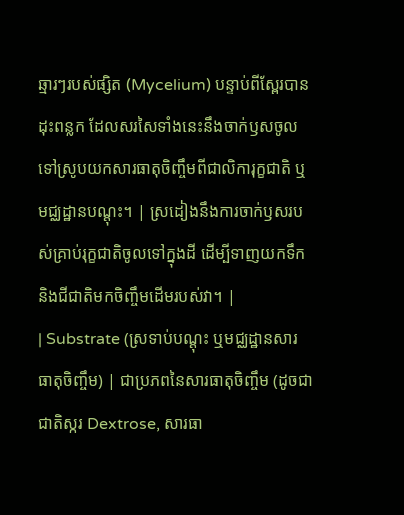ឆ្មារៗរបស់ផ្សិត (Mycelium) បន្ទាប់ពីស្ពែរបានដុះពន្លក ដែលសរសៃទាំងនេះនឹងចាក់ឫសចូលទៅស្រូបយកសារធាតុចិញ្ចឹមពីជាលិការុក្ខជាតិ ឬមជ្ឈដ្ឋានបណ្តុះ។ | ស្រដៀងនឹងការចាក់ឫសរបស់គ្រាប់រុក្ខជាតិចូលទៅក្នុងដី ដើម្បីទាញយកទឹកនិងជីជាតិមកចិញ្ចឹមដើមរបស់វា។ |
| Substrate (ស្រទាប់បណ្តុះ ឬមជ្ឈដ្ឋានសារធាតុចិញ្ចឹម) | ជាប្រភពនៃសារធាតុចិញ្ចឹម (ដូចជាជាតិស្ករ Dextrose, សារធា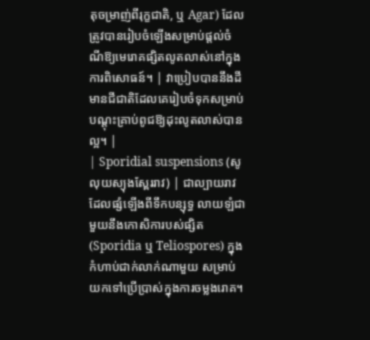តុចម្រាញ់ពីរុក្ខជាតិ, ឬ Agar) ដែលត្រូវបានរៀបចំឡើងសម្រាប់ផ្តល់ចំណីឱ្យមេរោគផ្សិតលូតលាស់នៅក្នុងការពិសោធន៍។ | វាប្រៀបបាននឹងដីមានជីជាតិដែលគេរៀបចំទុកសម្រាប់បណ្តុះគ្រាប់ពូជឱ្យដុះលូតលាស់បានល្អ។ |
| Sporidial suspensions (សូលុយស្យុងស្ពែររាវ) | ជាល្បាយរាវដែលផ្សំឡើងពីទឹកបន្សុទ្ធ លាយឡំជាមួយនឹងកោសិការបស់ផ្សិត (Sporidia ឬ Teliospores) ក្នុងកំហាប់ជាក់លាក់ណាមួយ សម្រាប់យកទៅប្រើប្រាស់ក្នុងការចម្លងរោគ។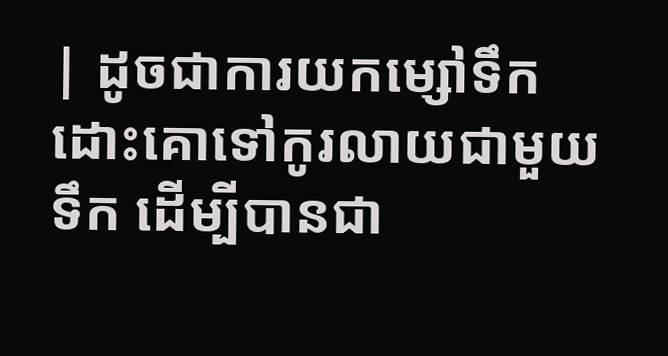| ដូចជាការយកម្សៅទឹកដោះគោទៅកូរលាយជាមួយទឹក ដើម្បីបានជា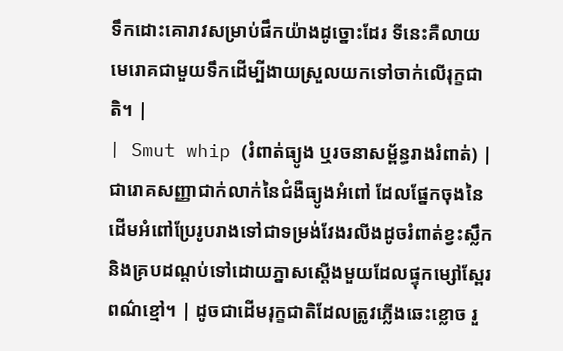ទឹកដោះគោរាវសម្រាប់ផឹកយ៉ាងដូច្នោះដែរ ទីនេះគឺលាយមេរោគជាមួយទឹកដើម្បីងាយស្រួលយកទៅចាក់លើរុក្ខជាតិ។ |
| Smut whip (រំពាត់ធ្យូង ឬរចនាសម្ព័ន្ធរាងរំពាត់) | ជារោគសញ្ញាជាក់លាក់នៃជំងឺធ្យូងអំពៅ ដែលផ្នែកចុងនៃដើមអំពៅប្រែរូបរាងទៅជាទម្រង់វែងរលីងដូចរំពាត់ខ្វះស្លឹក និងគ្របដណ្តប់ទៅដោយភ្នាសស្តើងមួយដែលផ្ទុកម្សៅស្ពែរពណ៌ខ្មៅ។ | ដូចជាដើមរុក្ខជាតិដែលត្រូវភ្លើងឆេះខ្លោច រួ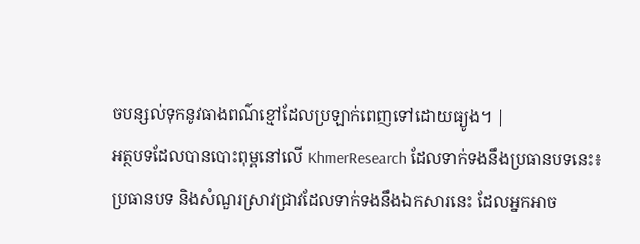ចបន្សល់ទុកនូវធាងពណ៌ខ្មៅដែលប្រឡាក់ពេញទៅដោយធ្យូង។ |
អត្ថបទដែលបានបោះពុម្ពនៅលើ KhmerResearch ដែលទាក់ទងនឹងប្រធានបទនេះ៖
ប្រធានបទ និងសំណួរស្រាវជ្រាវដែលទាក់ទងនឹងឯកសារនេះ ដែលអ្នកអាច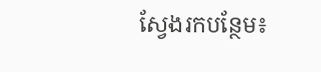ស្វែងរកបន្ថែម៖